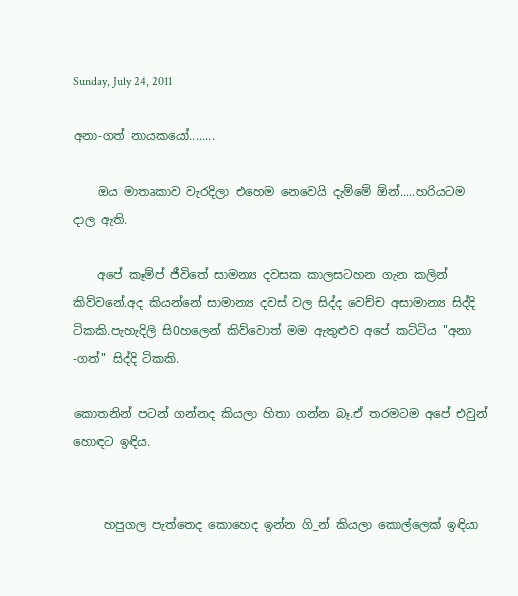Sunday, July 24, 2011

අනා-ගත් නායකයෝ........

    ඔය මාතෘකාව වැරදිලා එහෙම නෙවෙයි දැම්මේ ඕන්.....හරියටම දාල ඇති.

    අපේ කෑම්ප් ජීවිතේ සාමන්‍ය දවසක කාලසටහන ගැන කලින් කිව්වනේ.අද කියන්නේ සාමාන්‍ය දවස් වල සිද්ද වෙච්ච අසාමාන්‍ය සිද්දි ටිකකි.පැහැදිලි සි0හලෙන් කිව්වොත් මම ඇතුළුව අපේ කට්ටිය "අනා -ගත්" සිද්දි ටිකකි.

කොතනින් පටන් ගන්නද කියලා හිතා ගන්න බෑ.ඒ තරමටම අපේ එවුන් හොඳට ඉඳිය.


     හපුගල පැත්තෙද කොහෙද ඉන්න ගි_න් කියලා කොල්ලෙක් ඉඳියා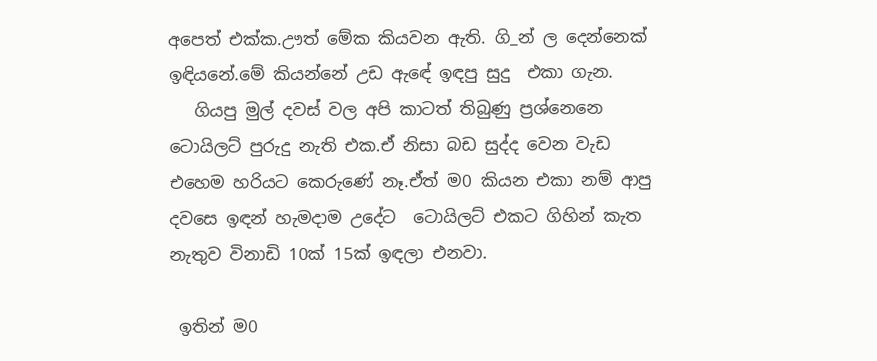අපෙත් එක්ක.ඌත් මේක කියවන ඇති. ගි_න් ල දෙන්නෙක් ඉඳියනේ.මේ කියන්නේ උඩ ඇඳේ ඉඳපු සුදු  එකා ගැන.
   ගියපු මුල් දවස් වල අපි කාටත් තිබුණු ප්‍රශ්නෙනෙ ටොයිලට් පුරුදු නැති එක.ඒ නිසා බඩ සුද්ද වෙන වැඩ එහෙම හරියට කෙරුණේ නෑ.ඒත් ම0 කියන එකා නම් ආපු දවසෙ ඉඳන් හැමදාම උදේට  ටොයිලට් එකට ගිහින් කැත නැතුව විනාඩි 10ක් 15ක් ඉඳලා එනවා.

 ඉතින් ම0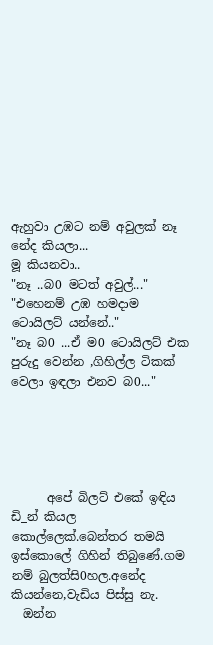ඇහුවා උඹට නම් අවුලක් නෑ නේද කියලා...
මූ කියනවා..
"නෑ ..බ0 මටත් අවුල්..."
"එහෙනම් උඹ හමදාම ටොයිලට් යන්නේ.."
"නෑ බ0 ...ඒ ම0 ටොයිලට් එක පුරුදු වෙන්න ,ගිහිල්ල ටිකක් වෙලා ඉඳලා එනව බ0..."





      අපේ බිලට් එකේ ඉඳිය ඩි_න් කියල කොල්ලෙක්.බෙන්තර තමයි ඉස්කොලේ ගිහින් තිබුණේ.ගම නම් බුලත්සි0හල.අනේද කියන්නෙ,වැඩිය පිස්සු නැ.
  ඔන්න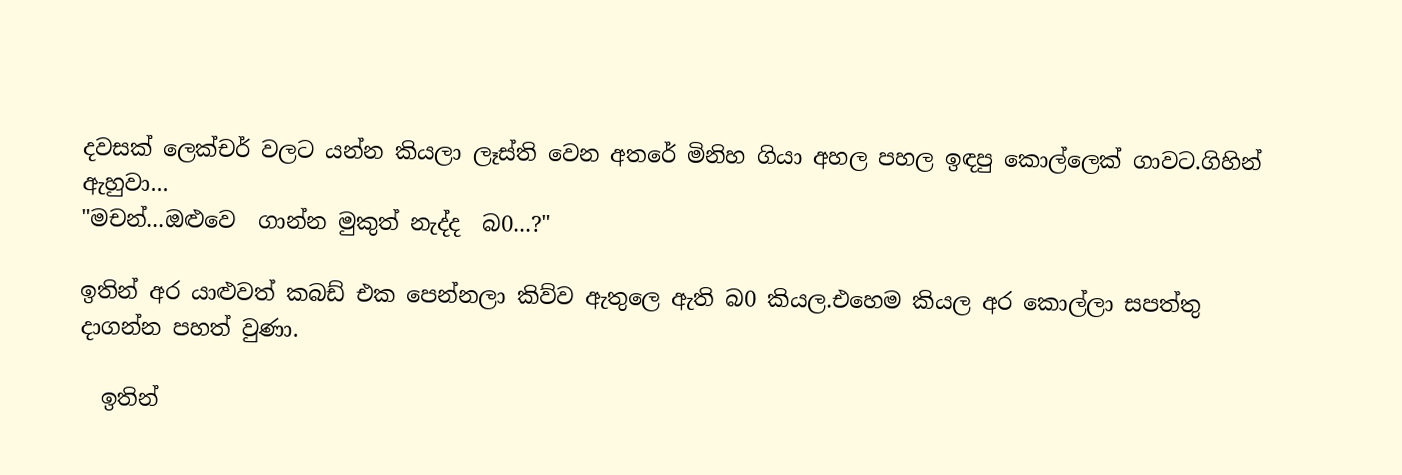දවසක් ලෙක්චර් වලට යන්න කියලා ලෑස්ති වෙන අතරේ මිනිහ ගියා අහල පහල ඉඳපු කොල්ලෙක් ගාවට.ගිහින් ඇහුවා...
"මචන්...ඔළුවෙ  ගාන්න මුකුත් නැද්ද  බ0...?"

ඉතින් අර යාළුවත් කබඩ් එක පෙන්නලා කිව්ව ඇතුලෙ ඇති බ0 කියල.එහෙම කියල අර කොල්ලා සපත්තු දාගන්න පහත් වුණා.

  ඉතින්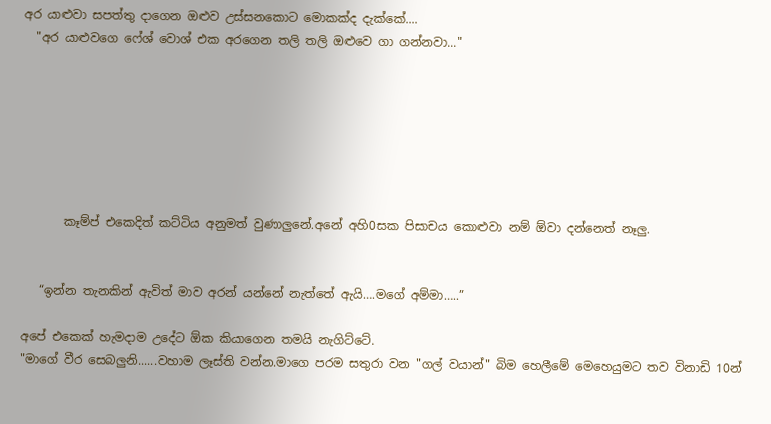අර යාළුවා සපත්තු දාගෙන ඔළුව උස්සනකොට මොකක්ද දැක්කේ....
  "අර යාළුවගෙ ෆේශ් වොශ් එක අරගෙන තලි තලි ඔළුවෙ ගා ගන්නවා..."







       කෑම්ප් එකෙදිත් කට්ටිය අනුමත් වුණාලුනේ.අනේ අහි0සක පිසාචය කොළුවා නම් ඕවා දන්නෙත් නෑලු.


   “ඉන්න තැනකින් ඇවිත් මාව අරන් යන්නේ නැත්තේ ඇයි….මගේ අම්මා…..”

අපේ එකෙක් හැමදාම උදේට ඕක කියාගෙන තමයි නැගිට්ටේ.
"මාගේ වීර සෙබලුනි......වහාම ලෑස්ති වන්න.මාගෙ පරම සතුරා වන "ගල් වයාන්" බිම හෙලීමේ මෙහෙයුමට තව විනාඩි 10න්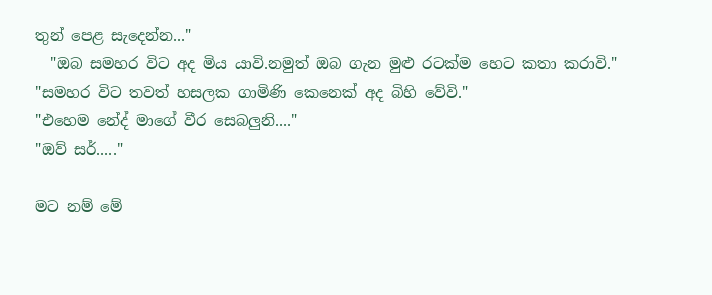තුන් පෙළ සැදෙන්න..."
  "ඔබ සමහර විට අද මිය යාවි.නමුත් ඔබ ගැන මුළු රටක්ම හෙට කතා කරාවි."
"සමහර විට තවත් හසලක ගාමිණි කෙනෙක් අද බිහි වේවි."
"එහෙම නේද් මාගේ වීර සෙබලුනි...."
"ඔව් සර්....."

මට නම් මේ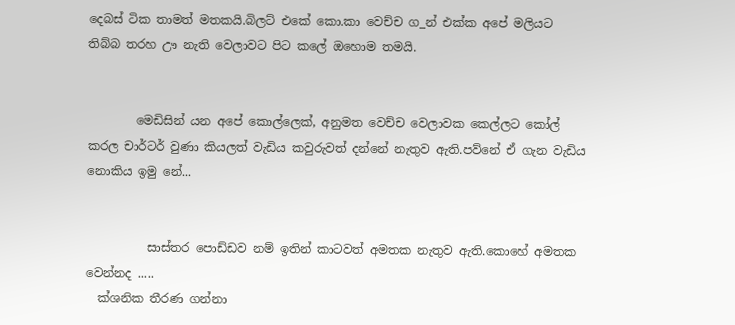දෙබස් ටික තාමත් මතකයි.බිලට් එකේ කො.කා වෙච්ච ග_න් එක්ක අපේ මලියට තිබ්බ තරහ ඌ නැති වෙලාවට පිට කලේ ඔහොම තමයි.


        මෙඩිසින් යන අපේ කොල්ලෙක්, අනුමත වෙච්ච වෙලාවක කෙල්ලට කෝල් කරල චාර්ටර් වුණා කියලත් වැඩිය කවුරුවත් දන්නේ නැතුව ඇති.පව්නේ ඒ ගැන වැඩිය නොකිය ඉමු නේ...


          සාස්තර පොඩ්ඩව නම් ඉතින් කාටවත් අමතක නැතුව ඇති.කොහේ අමතක වෙන්නද .....
  ක්ශනික තීරණ ගන්නා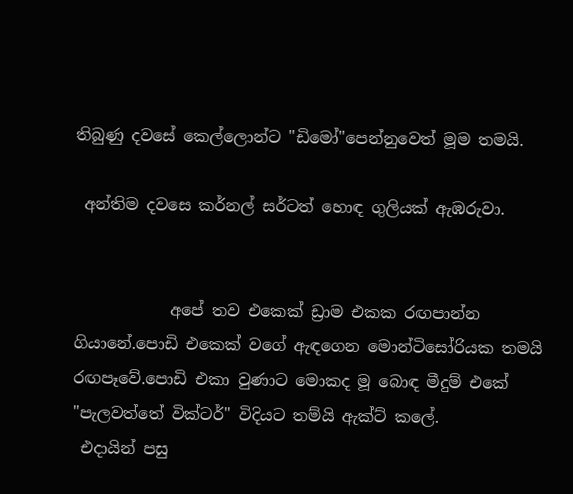තිබුණු දවසේ කෙල්ලොන්ට "ඩිමෝ"පෙන්නුවෙත් මූම තමයි.

 අන්තිම දවසෙ කර්නල් සර්ටත් හොඳ ගුලියක් ඇඹරුවා.


            අපේ තව එකෙක් ඩ්‍රාම එකක රඟපාන්න ගියානේ.පොඩි එකෙක් වගේ ඇඳගෙන මොන්ටිසෝරියක තමයි රඟපෑවේ.පොඩි එකා වුණාට මොකද මූ බොඳ මීදුම් එකේ "පැලවත්තේ වික්ටර්" විදියට තම්යි ඇක්ට් කලේ.
 එදායින් පසු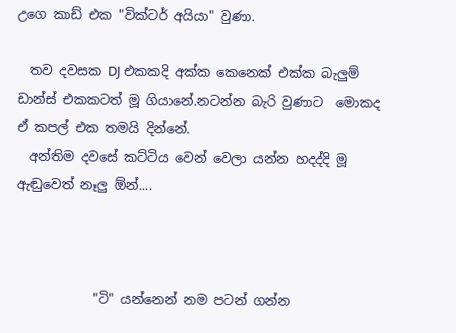උගෙ කාඩ් එක "වික්ටර් අයියා" වුණා.

  තව දවසක DJ එකකදි අක්ක කෙනෙක් එක්ක බැලුම් ඩාන්ස් එකකටත් මූ ගියානේ.නටන්න බැරි වුණාට  මොකද ඒ කපල් එක තමයි දින්නේ.
  අන්තිම දවසේ කට්ටිය වෙන් වෙලා යන්න හදද්දි මූ ඇඬුවෙත් නෑලු ඕන්....



            "ටි" යන්නෙන් නම පටන් ගන්න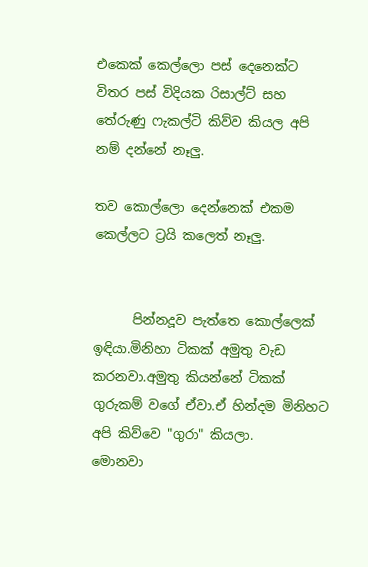එකෙක් කෙල්ලො පස් දෙනෙක්ට විතර පස් විදියක රිසාල්ට් සහ තේරුණු ෆැකල්ටි කිව්ව කියල අපි නම් දන්නේ නෑලු.

තව කොල්ලො දෙන්නෙක් එකම කෙල්ලට ට්‍රයි කලෙත් නෑලු.


      පින්නදූව පැත්තෙ කොල්ලෙක් ඉඳියා.මිනිහා ටිකක් අමුතු වැඩ කරනවා.අමුතු කියන්නේ ටිකක් ගුරුකම් වගේ ඒවා.ඒ හින්දම මිනිහට අපි කිව්වෙ "ගුරා" කියලා.
මොනවා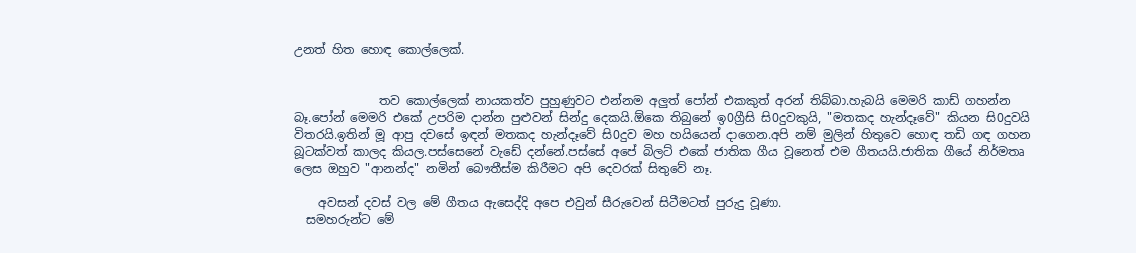උනත් හිත හොඳ කොල්ලෙක්.


              තව කොල්ලෙක් නායකත්ව පුහුණුවට එන්නම අලුත් පෝන් එකකුත් අරන් තිබ්බා.හැබයි මෙමරි කාඩ් ගහන්න බෑ.පෝන් මෙමරි එකේ උපරිම දාන්න පුළුවන් සින්දු දෙකයි.ඕකෙ තිබුනේ ඉ0ග්‍රීසි සි0දුවකුයි, "මතකද හැන්දෑවේ" කියන සි0දුවයි විතරයි.ඉතින් මූ ආපු දවසේ ඉඳන් මතකද හැන්දෑවේ සි0දුව මහ හයියෙන් දාගෙන.අපි නම් මුලින් හිතුවෙ හොඳ තඩි ගඳ ගහන බූටක්වත් කාලද කියල.පස්සෙනේ වැඩේ දන්නේ.පස්සේ අපේ බිලට් එකේ ජාතික ගීය වූනෙත් එම ගීතයයි.ජාතික ගීයේ නිර්මතෘ ලෙස ඔහුව "ආනන්ද" නමින් බෞතීස්ම කිරීමට අපි දෙවරක් සිතුවේ නෑ.

    අවසන් දවස් වල මේ ගීතය ඇසෙද්දි අපෙ එවුන් සීරුවෙන් සිටීමටත් පුරුදු වූණා.
  සමහරුන්ට මේ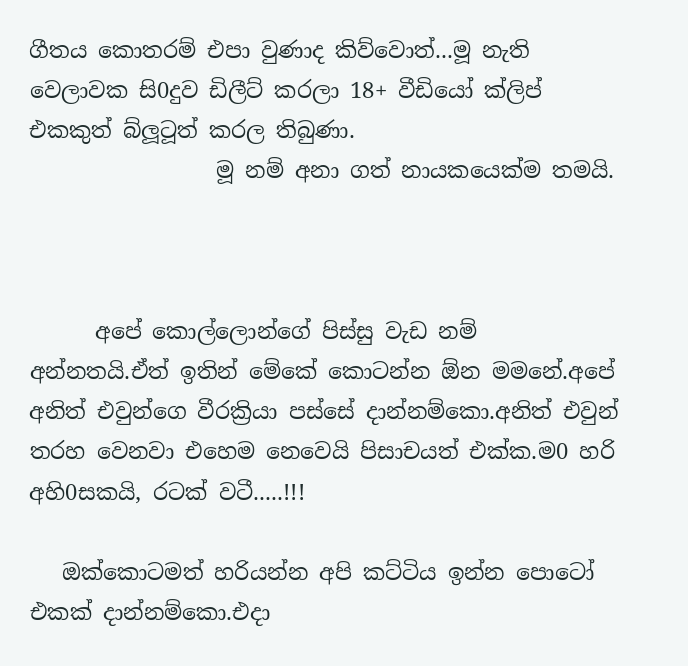ගීතය කොතරම් එපා වුණාද කිව්වොත්...මූ නැති වෙලාවක සි0දුව ඩිලීට් කරලා 18+ වීඩියෝ ක්ලිප් එකකුත් බ්ලූටූත් කරල තිබුණා.
                 මූ නම් අනා ගත් නායකයෙක්ම තමයි.



      අපේ කොල්ලොන්ගේ පිස්සු වැඩ නම් අන්නතයි.ඒත් ඉතින් මේකේ කොටන්න ඕන මමනේ.අපේ අනිත් එවුන්ගෙ වීරක්‍රියා පස්සේ දාන්නම්කො.අනිත් එවුන් තරහ වෙනවා එහෙම නෙවෙයි පිසාචයත් එක්ක.ම0 හරි අහි0සකයි, රටක් වටී.....!!!

   ඔක්කොටමත් හරියන්න අපි කට්ටිය ඉන්න පොටෝ එකක් දාන්නම්කො.එදා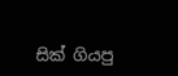සික් ගියපු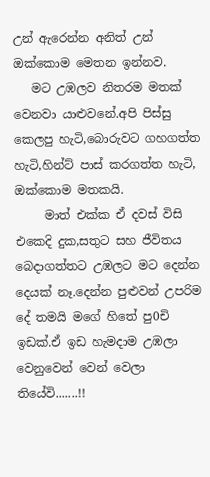උන් ඇරෙන්න අනිත් උන් ඔක්කොම මෙතන ඉන්නව.
   මට උඹලව නිතරම මතක් වෙනවා යාළුවනේ.අපි පිස්සු කෙලපු හැටි,බොරුවට ගහගත්ත හැටි,හින්ට් පාස් කරගත්ත හැටි, ඔක්කොම මතකයි.
     මාත් එක්ක ඒ දවස් විසි එකෙදි දුක,සතුට සහ ජීවිතය බෙදාගත්තට උඹලට මට දෙන්න දෙයක් නෑ.දෙන්න පුළුවන් උපරිම දේ තමයි මගේ හිතේ පු0චි ඉඩක්.ඒ ඉඩ හැමදාම උඹලා වෙනුවෙන් වෙන් වෙලා තියේවි.......!!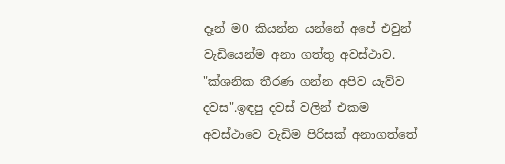දෑන් ම0 කියන්න යන්නේ අපේ එවුන් වැඩියෙන්ම අනා ගත්තු අවස්ථාව.
"ක්ශනික තීරණ ගන්න අපිව යැව්ව දවස".ඉඳපු දවස් වලින් එකම අවස්ථාවෙ වැඩිම පිරිසක් අනාගත්තේ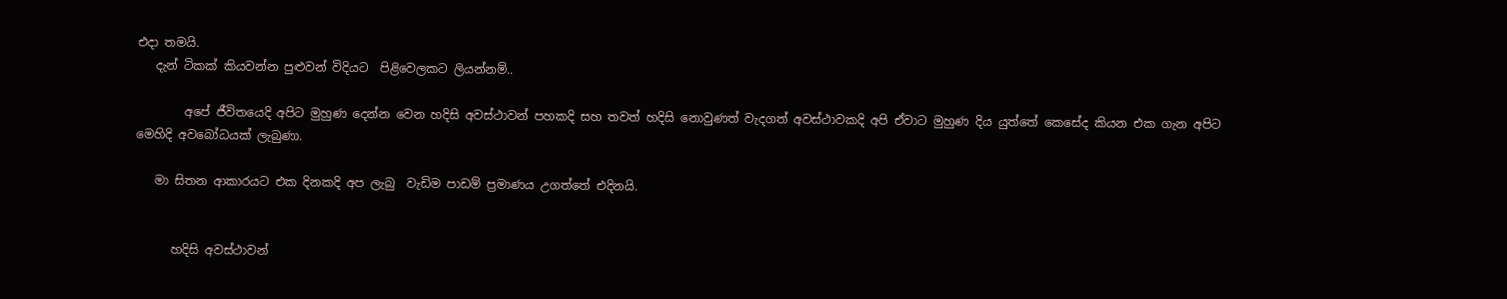එදා තමයි.
   දැන් ටිකක් කියවන්න පුළුවන් විදියට  පිළිවෙලකට ලියන්නම්..

        අපේ ජීවිතයෙදි අපිට මුහුණ දෙන්න වෙන හදිසි අවස්ථාවන් පහකදි සහ තවත් හදිසි නොවුණත් වැදගත් අවස්ථාවකදි අපි ඒවාට මුහුණ දිය යුත්තේ කෙසේද කියන එක ගැන අපිට මෙහිදි අවබෝධයක් ලැබුණා.

   මා සිතන ආකාරයට එක දිනකදි අප ලැබු  වැඩිම පාඩම් ප්‍රමාණය උගත්තේ එදිනයි.


      හදිසි අවස්ථාවන්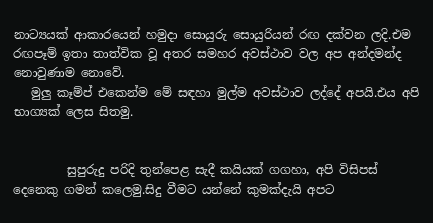නාට්‍යයක් ආකාරයෙන් හමුදා සොයුරු සොයුරියන් රඟ දක්වන ලදි.එම රඟපෑම් ඉතා තාත්වික වූ අතර සමහර අවස්ථාව වල අප අන්දමන්ද නොවුණාම නොවේ.
   මුලු කෑම්ප් එකෙන්ම මේ සඳහා මුල්ම අවස්ථාව ලද්දේ අපයි.එය අපි භාග්‍යක් ලෙස සිතමු.


         සුපුරුදු පරිදි තුන්පෙළ සැදී කයියක් ගගහා, අපි විසිපස් දෙනෙකු ගමන් කලෙමු.සිදු වීමට යන්නේ කුමක්දැයි අපට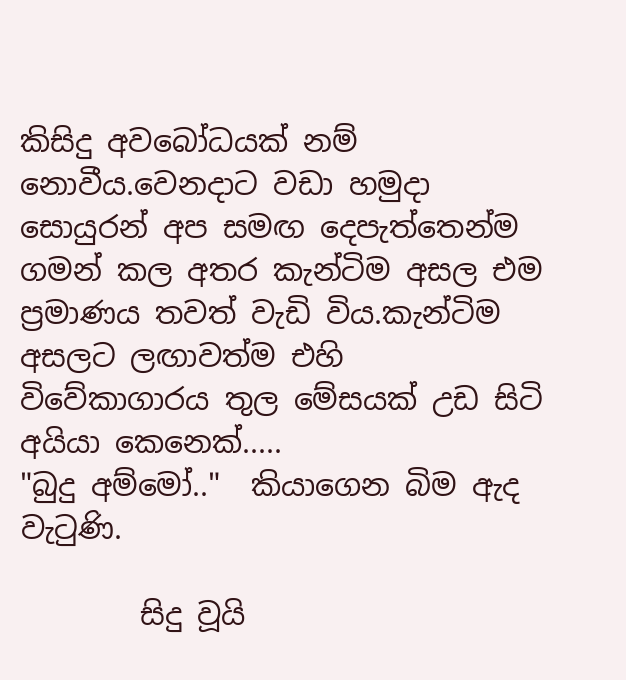කිසිදු අවබෝධයක් නම් නොවීය.වෙනදාට වඩා හමුදා සොයුරන් අප සමඟ දෙපැත්තෙන්ම ගමන් කල අතර කැන්ටිම අසල එම ප්‍රමාණය තවත් වැඩි විය.කැන්ටිම අසලට ලඟාවත්ම එහි විවේකාගාරය තුල මේසයක් උඩ සිටි අයියා කෙනෙක්.....
"බුදු අම්මෝ.."  කියාගෙන බිම ඇද වැටුණි.

        සිදු වූයි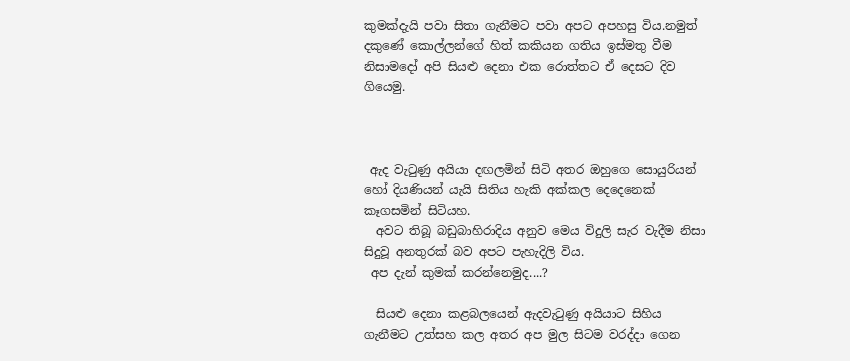කුමක්දැයි පවා සිතා ගැනීමට පවා අපට අපහසු විය.නමුත් දකුණේ කොල්ලන්ගේ හිත් කකියන ගතිය ඉස්මතු වීම නිසාමදෝ අපි සියළු දෙනා එක රොත්තට ඒ දෙසට දිව ගියෙමු.



 ඇද වැටුණු අයියා දඟලමින් සිටි අතර ඔහුගෙ සොයුරියන් හෝ දියණියන් යැයි සිතිය හැකි අක්කල දෙදෙනෙක් කෑගසමින් සිටියහ.
  අවට තිබූ බඩුබාහිරාදිය අනුව මෙය විදුලි සැර වැදීම නිසා සිදුවූ අනතුරක් බව අපට පැහැදිලි විය.
 අප දැන් කුමක් කරන්නෙමුද....?

  සියළු දෙනා කළබලයෙන් ඇදවැටුණු අයියාට සිහිය ගැනීමට උත්සහ කල අතර අප මුල සිටම වරද්දා ගෙන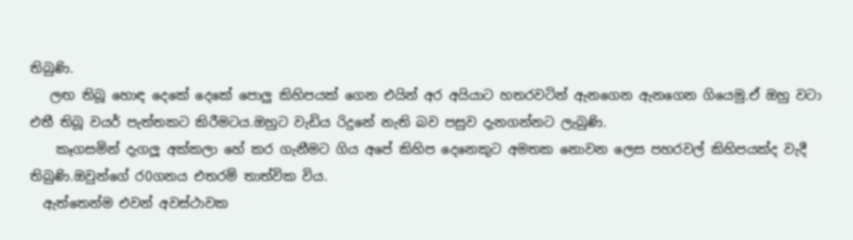තිබුණි.
   ලඟ තිබූ හොඳ දෙකේ දෙකේ පොලු කිහිපයක් ගෙන එයින් අර අයියාට හතරවටින් ඇනගෙන ඇනගෙන ගියෙමු.ඒ ඔහු වටා එතී තිබූ වයර් පැත්තකට කිරීමටය.ඔහුට වැඩිය රිදුනේ නැති බව පසුව දැනගන්නට ලැබුණි.
    කෑගසමින් දැගලූ අක්කලා හේ කර ගැනීමට ගිය අපේ කිහිප දෙනෙකුට අමතක නොවන ලෙස පහරවල් කිහිපයක්ද වැදී තිබුණි.ඔවුන්ගේ ර0ගනය එතරම් තාත්වික විය.
  ඇත්තෙන්ම එවන් අවස්ථාවක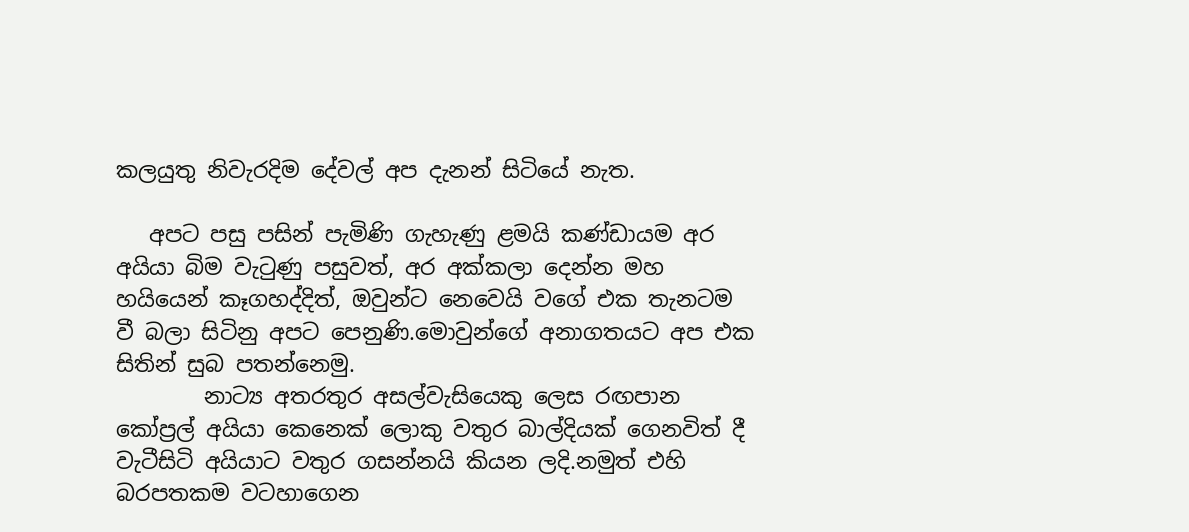කලයුතු නිවැරදිම දේවල් අප දැනන් සිටියේ නැත.

   අපට පසු පසින් පැමිණි ගැහැණු ළමයි කණ්ඩායම අර අයියා බිම වැටුණු පසුවත්, අර අක්කලා දෙන්න මහ හයියෙන් කෑගහද්දිත්, ඔවුන්ට නෙවෙයි වගේ එක තැනටම වී බලා සිටිනු අපට පෙනුණි.මොවුන්ගේ අනාගතයට අප එක සිතින් සුබ පතන්නෙමු.
        නාට්‍ය අතරතුර අසල්වැසියෙකු ලෙස රඟපාන කෝප්‍රල් අයියා කෙනෙක් ලොකු වතුර බාල්දියක් ගෙනවිත් දී වැටීසිටි අයියාට වතුර ගසන්නයි කියන ලදි.නමුත් එහි බරපතකම වටහාගෙන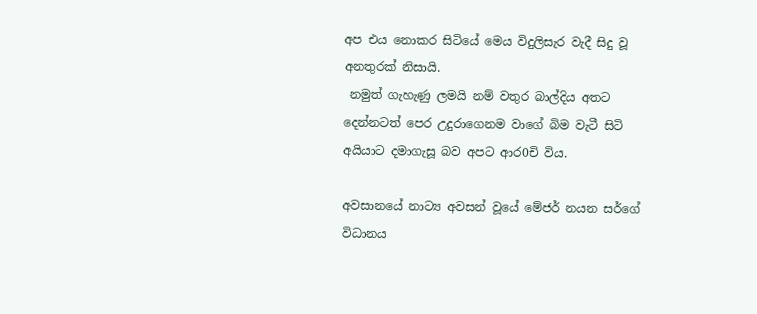අප එය නොකර සිටියේ මෙය විදුලිසැර වැදී සිදු වූ අනතුරක් නිසායි.
 නමුත් ගැහැණු ලමයි නම් වතුර බාල්දිය අතට දෙන්නටත් පෙර උදුරාගෙනම වාගේ බිම වැටී සිටි අයියාට දමාගැසූ බව අපට ආර0චි විය.

අවසානයේ නාට්‍ය අවසන් වූයේ මේජර් නයන සර්ගේ විධානය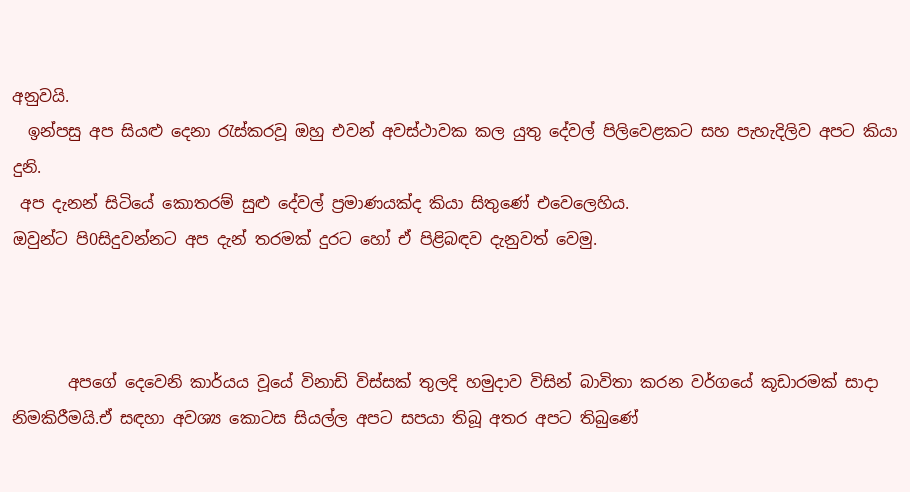අනුවයි.
  ඉන්පසු අප සියළු දෙනා රැස්කරවූ ඔහු එවන් අවස්ථාවක කල යුතු දේවල් පිලිවෙළකට සහ පැහැදිලිව අපට කියා දුනි.
 අප දැනන් සිටියේ කොතරම් සුළු දේවල් ප්‍රමාණයක්ද කියා සිතුණේ එවෙලෙහිය.
ඔවුන්ට පි0සිදුවන්නට අප දැන් තරමක් දුරට හෝ ඒ පිළිබඳව දැනුවත් වෙමු.



       අපගේ දෙවෙනි කාර්යය වූයේ විනාඩි විස්සක් තුලදි හමුදාව විසින් බාවිතා කරන වර්ගයේ කූඩාරමක් සාදා නිමකිරීමයි.ඒ සඳහා අවශ්‍ය කොටස සියල්ල අපට සපයා තිබූ අතර අපට තිබුණේ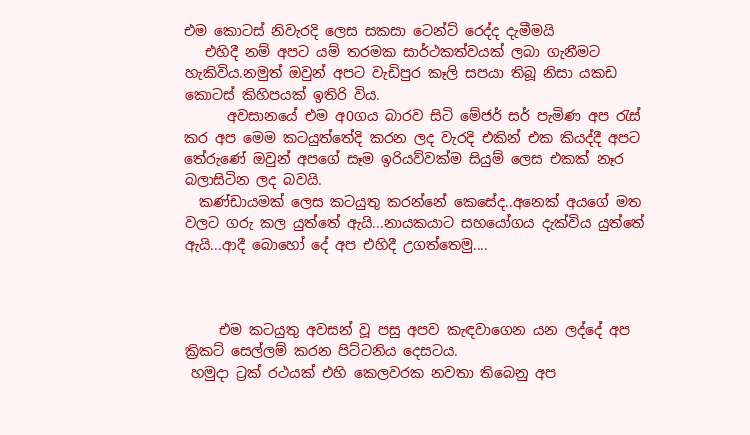එම කොටස් නිවැරදි ලෙස සකසා ටෙන්ට් රෙද්ද දැමීමයි
   එහිදී නම් අපට යම් තරමක සාර්ථකත්වයක් ලබා ගැනීමට හැකිවිය.නමුත් ඔවුන් අපට වැඩිපුර කෑලි සපයා තිබූ නිසා යකඩ කොටස් කිහිපයක් ඉතිරි විය.
      අවසානයේ එම අ0ගය බාරව සිටි මේජර් සර් පැමිණ අප රැස් කර අප මෙම කටයුත්තේදි කරන ලද වැරදි එකින් එක කියද්දී අපට තේරුණේ ඔවුන් අපගේ සෑම ඉරියව්වක්ම සියුම් ලෙස එකක් නෑර බලාසිටින ලද බවයි.
  කණ්ඩායමක් ලෙස කටයුතු කරන්නේ කෙසේද..අනෙක් අයගේ මත වලට ගරු කල යුත්තේ ඇයි...නායකයාට සහයෝගය දැක්විය යුත්තේ ඇයි...ආදී බොහෝ දේ අප එහිදී උගත්තෙමු....



     එම කටයුතු අවසන් වූ පසු අපව කැඳවාගෙන යන ලද්දේ අප ක්‍රිකට් සෙල්ලම් කරන පිට්ටනිය දෙසටය.
 හමුදා ට්‍රක් රථයක් එහි කෙලවරක නවතා තිබෙනු අප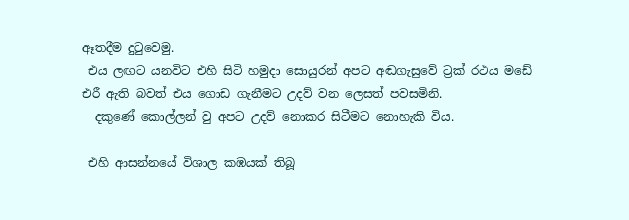ඈතදීම දුටුවෙමු.
 එය ලඟට යනවිට එහි සිටි හමුදා සොයුරන් අපට අඬගැසුවේ ට්‍රක් රථය මඩේ එරී ඇති බවත් එය ගොඩ ගැනීමට උදව් වන ලෙසත් පවසමිනි.
  දකුණේ කොල්ලන් වු අපට උදව් නොකර සිටීමට නොහැකි විය.

 එහි ආසන්නයේ විශාල කඹයක් තිබූ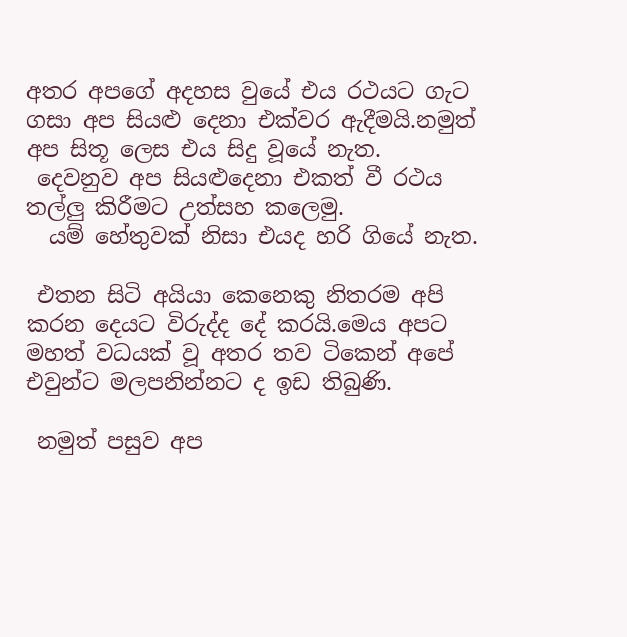අතර අපගේ අදහස වුයේ එය රථයට ගැට ගසා අප සියළු දෙනා එක්වර ඇදීමයි.නමුත් අප සිතූ ලෙස එය සිදු වූයේ නැත.
 දෙවනුව අප සියළුදෙනා එකත් වී රථය තල්ලු කිරීමට උත්සහ කලෙමු.
  යම් හේතුවක් නිසා එයද හරි ගියේ නැත.

 එතන සිටි අයියා කෙනෙකු නිතරම අපි කරන දෙයට විරුද්ද දේ කරයි.මෙය අපට මහත් වධයක් වූ අතර තව ටිකෙන් අපේ එවුන්ට මලපනින්නට ද ඉඩ තිබුණි.

 නමුත් පසුව අප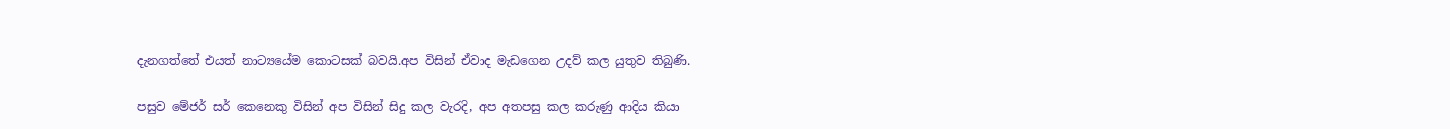දැනගත්තේ එයත් නාට්‍යයේම කොටසක් බවයි.අප විසින් ඒවාද මැඩගෙන උදව් කල යුතුව තිබුණි.

පසුව මේජර් සර් කෙනෙකු විසින් අප විසින් සිදු කල වැරදි, අප අතපසු කල කරුණු ආදිය කියා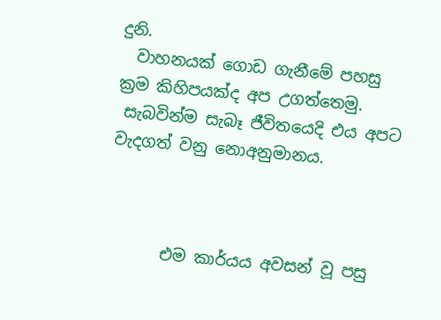දුනි.
  වාහනයක් ගොඩ ගැනීමේ පහසු ක්‍රම කිහිපයක්ද අප උගත්තෙමු.
 සැබවින්ම සැබෑ ජීවිතයෙදි එය අපට වැදගත් වනු නොඅනුමානය.



       එම කාර්යය අවසන් වූ පසු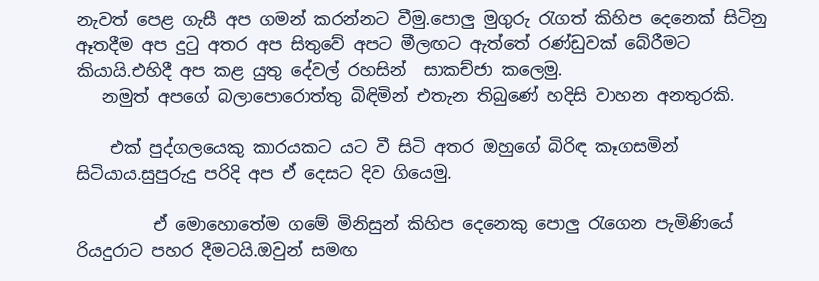නැවත් පෙළ ගැසී අප ගමන් කරන්නට වීමු.පොලු මුගුරු රැගත් කිහිප දෙනෙක් සිටිනු ඈතදීම අප දුටු අතර අප සිතුවේ අපට මීලඟට ඇත්තේ රණ්ඩුවක් බේරීමට කියායි.එහිදී අප කළ යුතු දේවල් රහසින්  සාකච්ජා කලෙමු.
   නමුත් අපගේ බලාපොරොත්තු බිඳිමින් එතැන තිබුණේ හදිසි වාහන අනතුරකි.

    එක් පුද්ගලයෙකු කාරයකට යට වී සිටි අතර ඔහුගේ බිරිඳ කෑගසමින් සිටියාය.සුපුරුදු පරිදි අප ඒ දෙසට දිව ගියෙමු.

         ඒ මොහොතේම ගමේ මිනිසුන් කිහිප දෙනෙකු පොලු රැගෙන පැමිණියේ රියදුරාට පහර දීමටයි.ඔවුන් සමඟ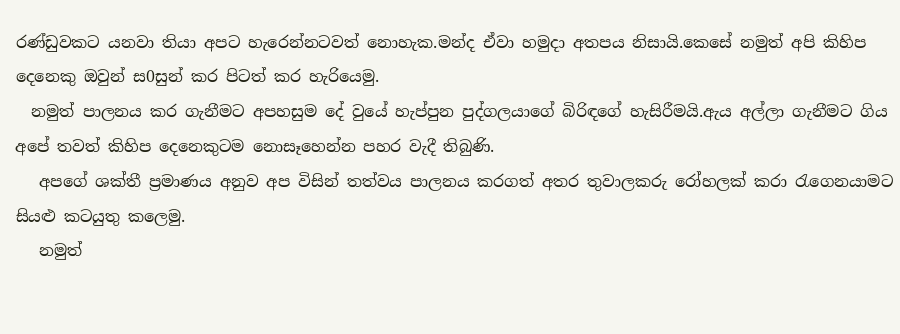රණ්ඩුවකට යනවා තියා අපට හැරෙන්නටවත් නොහැක.මන්ද ඒවා හමුදා අතපය නිසායි.කෙසේ නමුත් අපි කිහිප දෙනෙකු ඔවුන් ස0සුන් කර පිටත් කර හැරියෙමු.
  නමුත් පාලනය කර ගැනීමට අපහසුම දේ වුයේ හැප්පුන පුද්ගලයාගේ බිරිඳගේ හැසිරීමයි.ඇය අල්ලා ගැනීමට ගිය අපේ තවත් කිහිප දෙනෙකුටම නොසෑහෙන්න පහර වැදී තිබුණි.
   අපගේ ශක්තී ප්‍රමාණය අනුව අප විසින් තත්වය පාලනය කරගත් අතර තුවාලකරු රෝහලක් කරා රැගෙනයාමට සියළු කටයුතු කලෙමු.
   නමුත්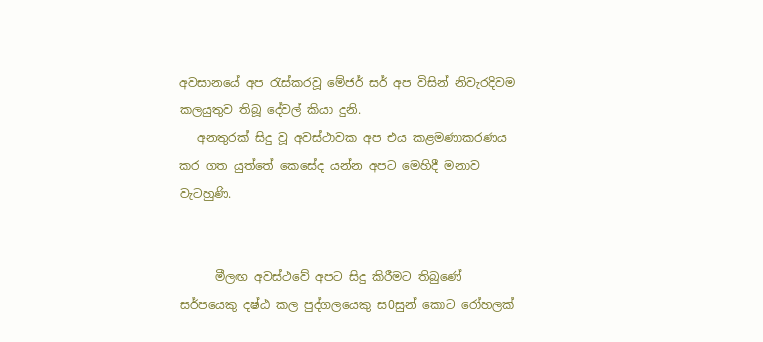අවසානයේ අප රැස්කරවූ මේජර් සර් අප විසින් නිවැරදිවම කලයුතුව තිබූ දේවල් කියා දුනි.
   අනතුරක් සිදු වූ අවස්ථාවක අප එය කළමණාකරණය කර ගත යුත්තේ කෙසේද යන්න අපට මෙහිදී මනාව වැටහුණි.


      මීලඟ අවස්ථවේ අපට සිදු කිරීමට තිබුණේ සර්පයෙකු දෂ්ඨ කල පුද්ගලයෙකු ස0සුන් කොට රෝහලක්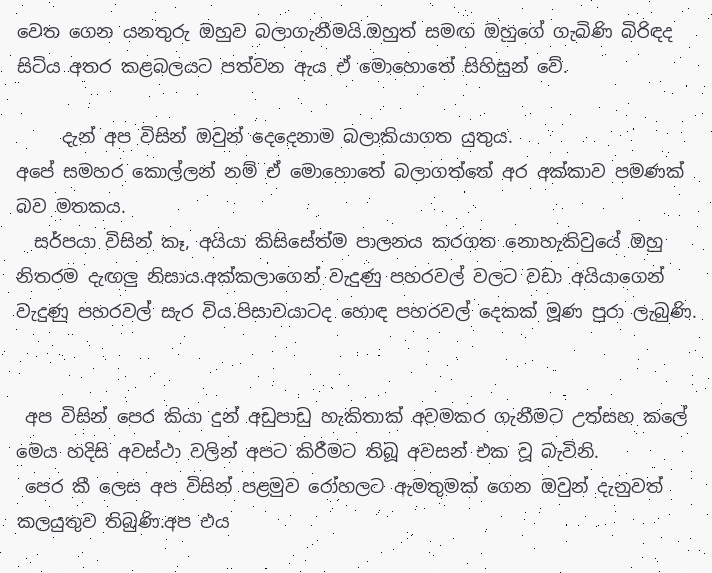වෙත ගෙන යනතුරු ඔහුව බලාගැනීමයි.ඔහුත් සමඟ ඔහුගේ ගැබිණි බිරිඳද සිටිය අතර කළබලයට පත්වන ඇය ඒ මොහොතේ සිහිසුන් වේ.

     දැන් අප විසින් ඔවුන් දෙදෙනාම බලාකියාගත යුතුය.
අපේ සමහර කොල්ලන් නම් ඒ මොහොතේ බලාගත්තේ අර අක්කාව පමණක් බව මතකය.
  සර්පයා විසින් කෑ, අයියා කිසිසේත්ම පාලනය කරගත නොහැකිවුයේ ඔහු නිතරම දැඟලු නිසාය.අක්කලාගෙන් වැදුණු පහරවල් වලට වඩා අයියාගෙන් වැදුණු පහරවල් සැර විය.පිසාචයාටද හොඳ පහරවල් දෙකක් මූණ පුරා ලැබුණි.


 අප විසින් පෙර කියා දුන් අඩුපාඩු හැකිතාක් අවමකර ගැනීමට උත්සහ කලේ මෙය හදිසි අවස්ථා වලින් අපට කිරීමට තිබූ අවසන් එක වූ බැවිනි.
 පෙර කී ලෙස අප විසින් පළමුව රෝහලට ඇමතුමක් ගෙන ඔවුන් දැනුවත් කලයුතුව තිබුණි.අප එය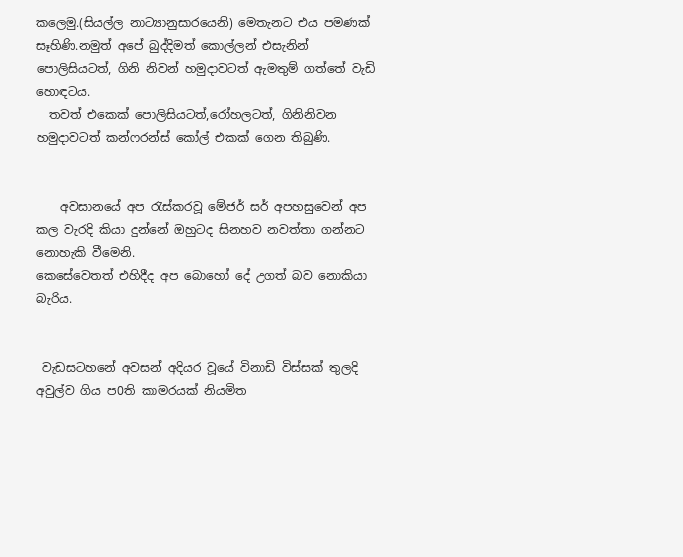කලෙමු.(සියල්ල නාට්‍යානුසාරයෙනි) මෙතැනට එය පමණක් සෑහිණි.නමුත් අපේ බුද්දිමත් කොල්ලන් එසැනින් පොලිසියටත්, ගිනි නිවන් හමුදාවටත් ඇමතුම් ගත්තේ වැඩි හොඳටය.
  තවත් එකෙක් පොලිසියටත්,රෝහලටත්, ගිනිනිවන හමුදාවටත් කන්ෆරන්ස් කෝල් එකක් ගෙන තිබුණි.


    අවසානයේ අප රැස්කරවූ මේජර් සර් අපහසුවෙන් අප කල වැරදි කියා දුන්නේ ඔහුටද සිනහව නවත්තා ගන්නට නොහැකි වීමෙනි.
කෙසේවෙතත් එහිදීද අප බොහෝ දේ උගත් බව නොකියා බැරිය.


 වැඩසටහනේ අවසන් අදියර වූයේ විනාඩි විස්සක් තුලදි අවුල්ව ගිය ප0ති කාමරයක් නියමිත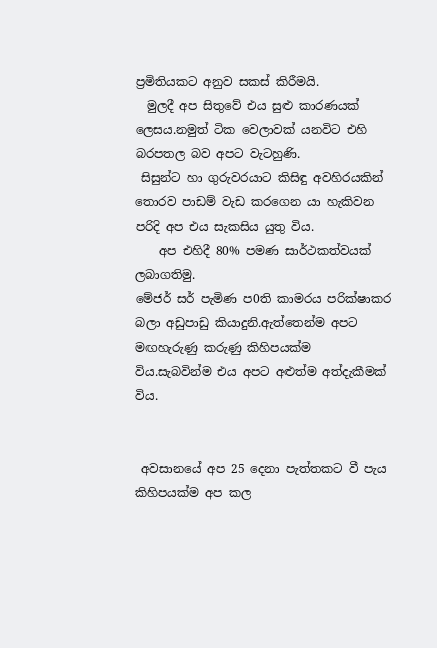ප්‍රමිතියකට අනුව සකස් කිරීමයි.
  මුලදී අප සිතුවේ එය සුළු කාරණයක් ලෙසය.නමුත් ටික වෙලාවක් යනවිට එහි බරපතල බව අපට වැටහුණි.
 සිසුන්ට හා ගුරුවරයාට කිසිඳු අවහිරයකින් තොරව පාඩම් වැඩ කරගෙන යා හැකිවන පරිදි අප එය සැකසිය යුතු විය.
    අප එහිදී 80% පමණ සාර්ථකත්වයක් ලබාගතිමු.
මේජර් සර් පැමිණ ප0ති කාමරය පරික්ෂාකර බලා අඩුපාඩු කියාදුනි.ඇත්තෙන්ම අපට මඟහැරුණු කරුණු කිහිපයක්ම විය.සැබවින්ම එය අපට අළුත්ම අත්දැකීමක් විය.


 අවසානයේ අප 25 දෙනා පැත්තකට වී පැය කිහිපයක්ම අප කල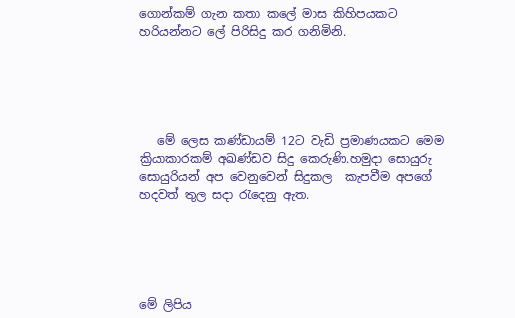ගොන්කම් ගැන කතා කලේ මාස කිහිපයකට හරියන්නට ලේ පිරිසිදු කර ගනිමිනි.





   මේ ලෙස කණ්ඩායම් 12ට වැඩි ප්‍රමාණයකට මෙම ක්‍රියාකාරකම් අඛණ්ඩව සිදු කෙරුණි.හමුදා සොයුරු සොයුරියන් අප වෙනුවෙන් සිදුකල  කැපවීම අපගේ හදවත් තුල සදා රැදෙනු ඇත.





මේ ලිපිය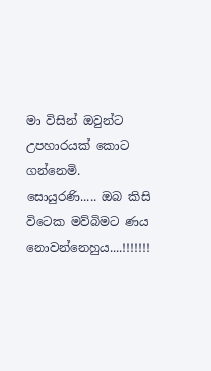මා විසින් ඔවුන්ට උපහාරයක් කොට ගන්නෙමි.
සොයුරණි..... ඔබ කිසි විටෙක මව්බිමට ණය නොවන්නෙහුය....!!!!!!!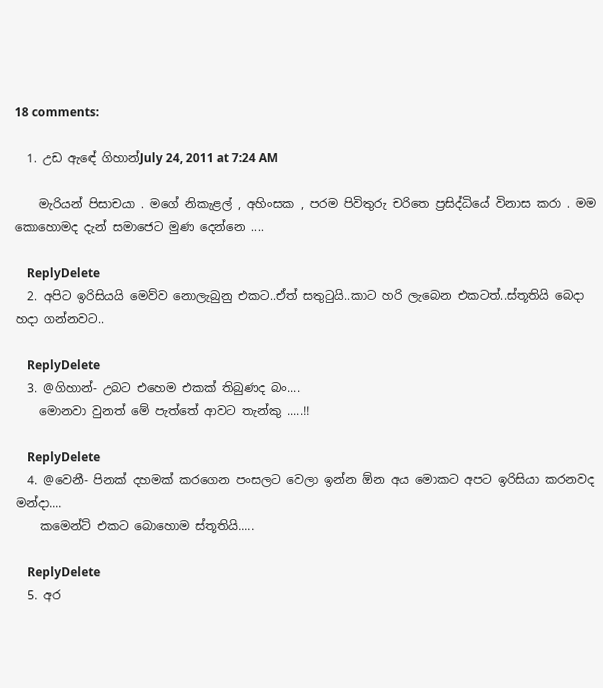18 comments:

  1. උඩ ඇඳේ ගිහාන්July 24, 2011 at 7:24 AM

    මැරියන් පිසාචයා . මගේ නිකැළල් , අහිංසක , පරම පිවිතුරු චරිතෙ ප්‍රසිද්ධියේ විනාස කරා . මම කොහොමද දැන් සමාජෙට මුණ දෙන්නෙ ....

    ReplyDelete
  2. අපිට ඉරිසියයි මෙව්ව නොලැබුනු එකට..ඒත් සතුටුයි..කාට හරි ලැබෙන එකටත්..ස්තූතියි බෙදා හදා ගන්නවට..

    ReplyDelete
  3. @ගිහාන්- උබට එහෙම එකක් තිබුණද බං....
    මොනවා වුනත් මේ පැත්තේ ආවට තැන්කු .....!!

    ReplyDelete
  4. @වෙනී- පිනක් දහමක් කරගෙන පංසලට වෙලා ඉන්න ඕන අය මොකට අපට ඉරිසියා කරනවද මන්දා....
    කමෙන්ට් එකට බොහොම ස්තූතියි.....

    ReplyDelete
  5. අර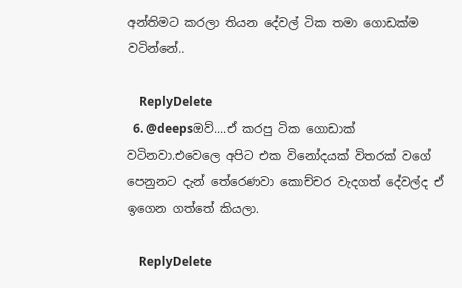අන්තිමට කරලා තියන දේවල් ටික තමා ගොඩක්ම වටින්නේ..

    ReplyDelete
  6. @deepsඔව්....ඒ කරපු ටික ගොඩාක් වටිනවා.එවෙලෙ අපිට එක විනෝදයක් විතරක් වගේ පෙනුනට දැන් තේරෙණවා කොච්චර වැදගත් දේවල්ද ඒ ඉගෙන ගත්තේ කියලා.

    ReplyDelete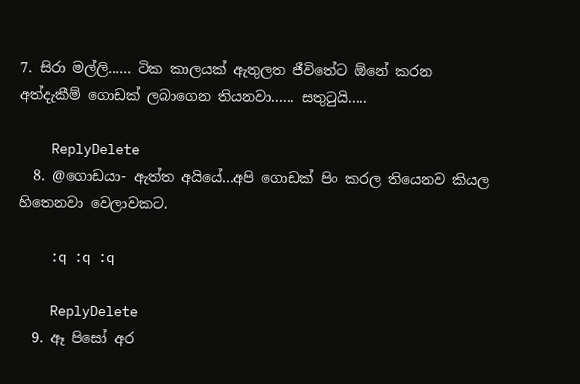7. සිරා මල්ලි...... ටික කාලයක් ඇතුලත ජීවිතේට ඕනේ කරන අත්දැකීම් ගොඩක් ලබාගෙන තියනවා...... සතුටුයි.....

    ReplyDelete
  8. @ගොඩයා- ඇත්ත අයියේ...අපි ගොඩක් පිං කරල තියෙනව කියල හිතෙනවා වෙලාවකට.

    :q :q :q

    ReplyDelete
  9. ඈ පිසෝ අර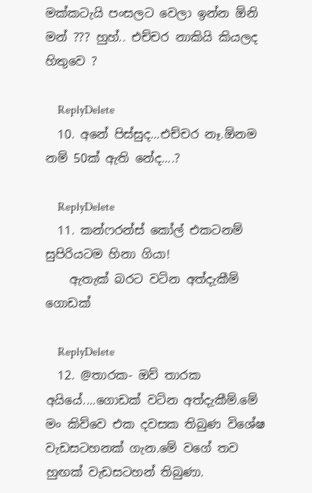මක්කටැයි පංසලට වෙලා ඉන්න ඕනි මන් ??? හුහ්.. එච්චර නාකියි කියලද හිතුවෙ ?

    ReplyDelete
  10. අනේ පිස්සුද...එච්චර නෑ.ඕනම නම් 50ක් ඇති නේද....?

    ReplyDelete
  11. කන්ෆරන්ස් කෝල් එකටනම් සුපිරියටම හිනා ගියා!
    ඇතැක් බරට වටින අත්දැකීම් ගොඩක්

    ReplyDelete
  12. @තාරක- ඔව් තාරක අයියේ....ගොඩක් වටින අත්දැකීම්.මේ මං කිව්වෙ එක දවසක තිබුණ විශේෂ වැඩසටහනක් ගැන.මේ වගේ තව හුඟක් වැඩසටහන් තිබුණා.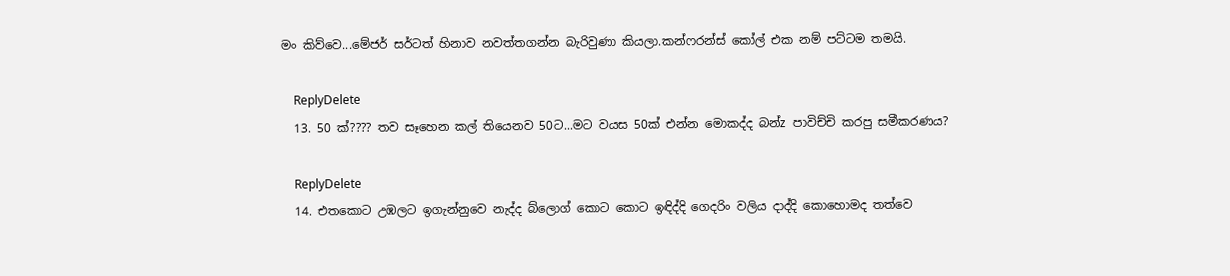මං කිව්වෙ...මේජර් සර්ටත් හිනාව නවත්තගන්න බැරිවුණා කියලා.කන්ෆරන්ස් කෝල් එක නම් පට්ටම තමයි.

    ReplyDelete
  13. 50 ක්???? තව සෑහෙන කල් තියෙනව 50ට...මට වයස 50ක් එන්න මොකද්ද බන්z පාවිච්චි කරපු සමීකරණය?

    ReplyDelete
  14. එතකොට උඹලට ඉගැන්නුවෙ නැද්ද බ්ලොග් කොට කොට ඉඳිද්දි ගෙදරිං වලිය දාද්දි කොහොමද තත්වෙ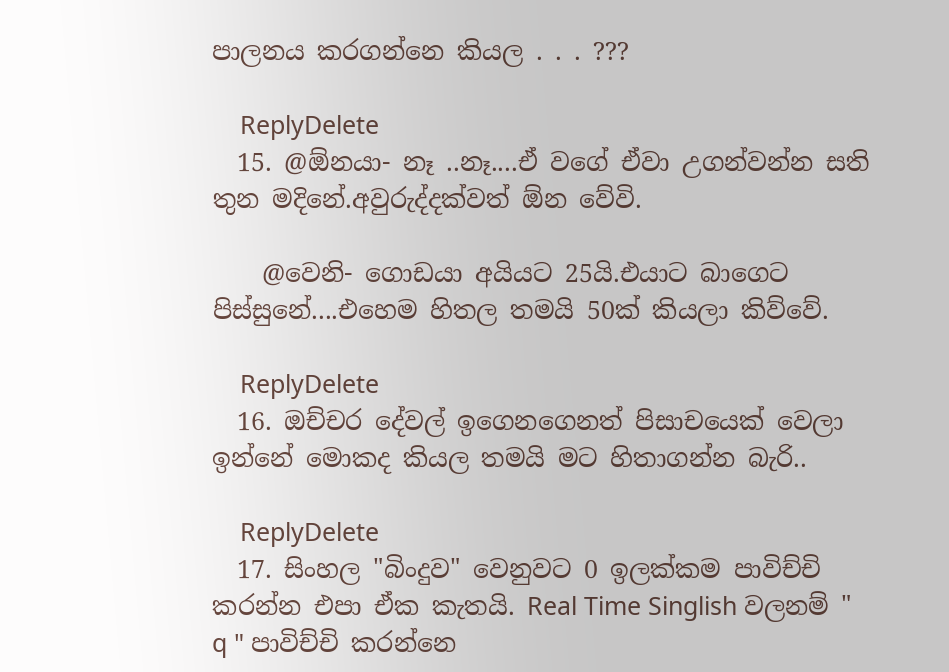පාලනය කරගන්නෙ කියල . . . ???

    ReplyDelete
  15. @ඕනයා- නෑ ..නෑ....ඒ වගේ ඒවා උගන්වන්න සති තුන මදිනේ.අවුරුද්දක්වත් ඕන වේවි.

    @වෙනි- ගොඩයා අයියට 25යි.එයාට බාගෙට පිස්සුනේ....එහෙම හිතල තමයි 50ක් කියලා කිව්වේ.

    ReplyDelete
  16. ඔච්චර දේවල් ඉගෙනගෙනත් පිසාචයෙක් වෙලා ඉන්නේ මොකද කියල තමයි මට හිතාගන්න බැරි..

    ReplyDelete
  17. සිංහල "බිංදුව" වෙනුවට 0 ඉලක්කම පාවිච්චි කරන්න එපා ඒක කැතයි. Real Time Singlish වලනම් " q " පාවිච්චි කරන්නෙ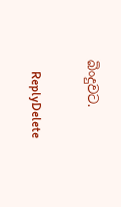බිංදුවට.

    ReplyDelete